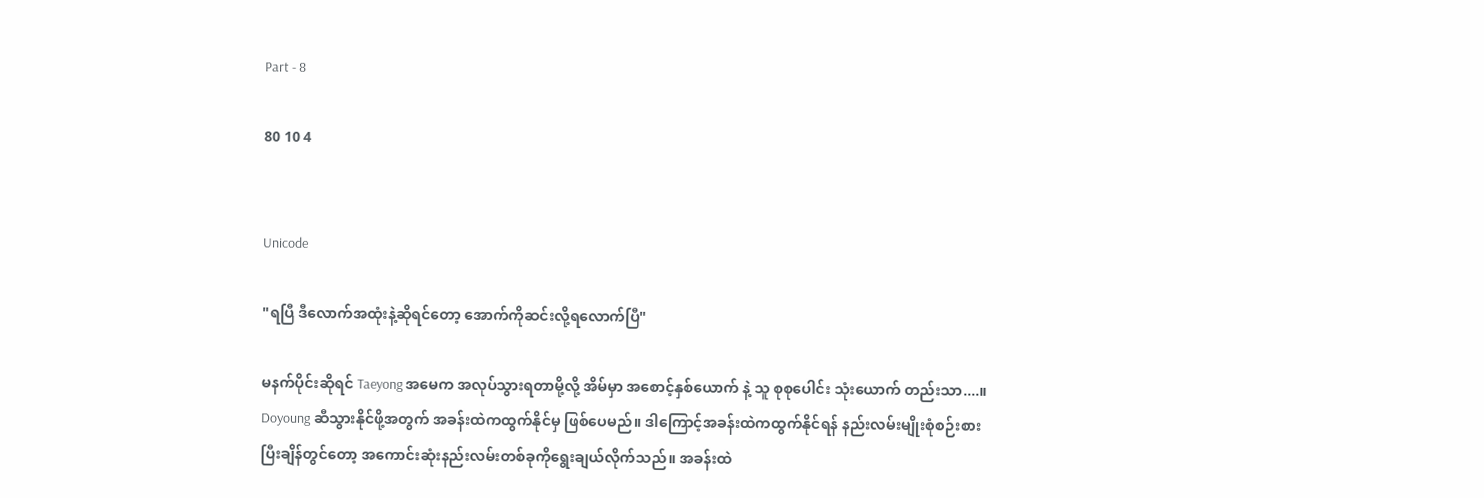Part - 8

80 10 4


Unicode

"ရပြီ ဒီလောက်အထုံးနဲ့ဆိုရင်တော့ အောက်ကိုဆင်းလို့ရလောက်ပြီ"

မနက်ပိုင်းဆိုရင် Taeyong အမေက အလုပ်သွားရတာမို့လို့ အိမ်မှာ အစောင့်နှစ်ယောက် နဲ့ သူ စုစုပေါင်း သုံးယောက် တည်းသာ....။ Doyoung ဆီသွားနိုင်ဖို့အတွက် အခန်းထဲကထွက်နိုင်မှ ဖြစ်ပေမည်။ ဒါကြောင့်အခန်းထဲကထွက်နိုင်ရန် နည်းလမ်းမျိုးစုံစဉ်းစားပြီးချိန်တွင်တော့ အကောင်းဆုံးနည်းလမ်းတစ်ခုကိုရွေးချယ်လိုက်သည်။ အခန်းထဲ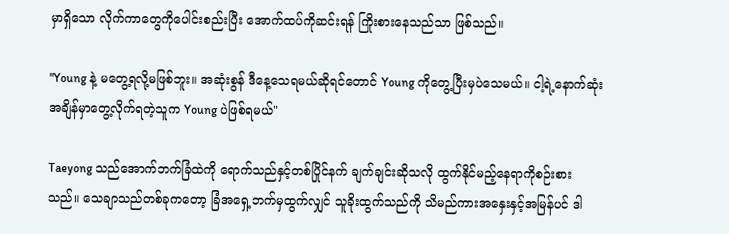မှာရှိသော လိုက်ကာတွေကိုပေါင်းစည်းပြီး အောက်ထပ်ကိုဆင်းရန် ကြိုးစားနေသည်သာ ဖြစ်သည်။

"Young နဲ့ မတွေ့ရလို့မဖြစ်ဘူး။ အဆုံးစွန် ဒီနေ့သေရမယ်ဆိုရင်တောင် Young ကိုတွေ့ပြီးမှပဲသေမယ်။ ငါ့ရဲ့နောက်ဆုံးအချိန်မှာတွေ့လိုက်ရတဲ့သူက Young ပဲဖြစ်ရမယ်"

Taeyong သည်အောက်ဘက်ခြံထဲကို ရောက်သည်နှင့်တစ်ပြိုင်နက် ချက်ချင်းဆိုသလို ထွက်နိုင်မည့်နေရာကိုစဉ်းစားသည်။ သေချာသည်တစ်ခုကတော့ ခြံအရှေ့ဘက်မှထွက်လျှင် သူခိုးထွက်သည်ကို သိမည်ကားအနှေးနှင့်အမြန်ပင် ဒါ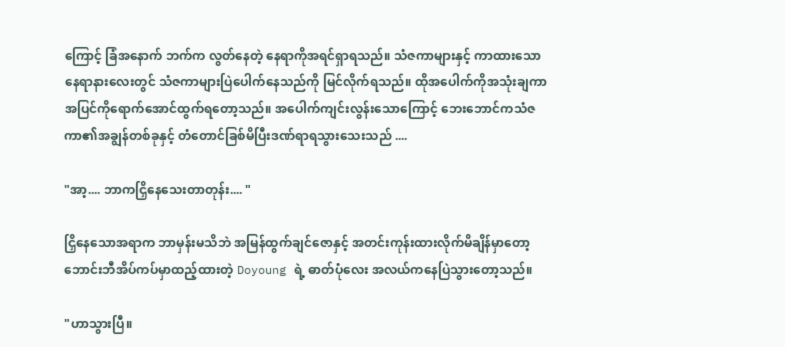ကြောင့် ခြံအနောက် ဘက်က လွတ်နေတဲ့ နေရာကိုအရင်ရှာရသည်။ သံဇကာများနှင့် ကာထားသော နေရာနားလေးတွင် သံဇကာများပြဲပေါက်နေသည်ကို မြင်လိုက်ရသည်။ ထိုအပေါက်ကိုအသုံးချကာ အပြင်ကိုရောက်အောင်ထွက်ရတော့သည်။ အပေါက်ကျင်းလွန်းသောကြောင့် ဘေးဘောင်ကသံဇကာ၏အချွန်တစ်ခုနှင့် တံတောင်ခြစ်မိပြီးဒဏ်ရာရသွားသေးသည် ....

"အာ့.... ဘာကငြှိနေသေးတာတုန်း.... "

ငြှိနေသောအရာက ဘာမှန်းမသိဘဲ အမြန်ထွက်ချင်ဇောနှင့် အတင်းကုန်းထားလိုက်မိချိန်မှာတော့  ဘောင်းဘီအိပ်ကပ်မှာထည့်ထားတဲ့ Doyoung ရဲ့ ဓာတ်ပုံလေး အလယ်ကနေပြဲသွားတော့သည်။

"ဟာသွားပြီ။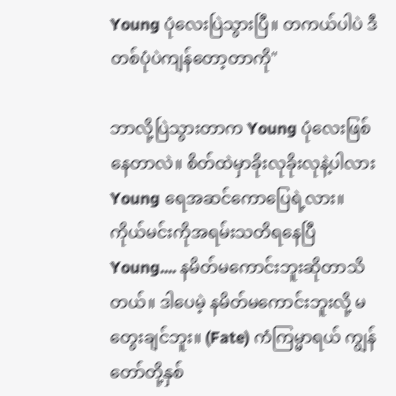Young ပုံလေးပြဲသွားပြီ။ တကယ်ပါပဲ ဒီတစ်ပုံပဲကျန်တော့တာကို"

ဘာလို့ပြဲသွားတာက Young ပုံလေးဖြစ်နေတာလဲ။ စိတ်ထဲမှာခိုးလုခိုးလုနဲ့ပါလား Young ရေအဆင်ကောပြေရဲ့လား။ ကိုယ်မင်းကိုအရမ်းသတိရနေပြီ Young.... နမိတ်မကောင်းဘူးဆိုတာသိတယ်။ ဒါပေမဲ့ နမိတ်မကောင်းဘူးလို့ မတွေးချင်ဘူး။ (Fate) ကံကြမ္မာရယ် ကျွန်တော်တို့နှစ်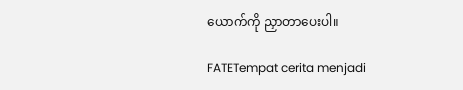ယောက်ကို ညှာတာပေးပါ။

FATETempat cerita menjadi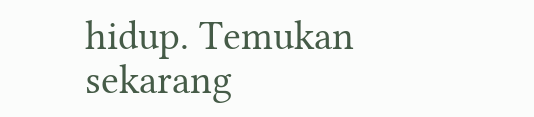hidup. Temukan sekarang